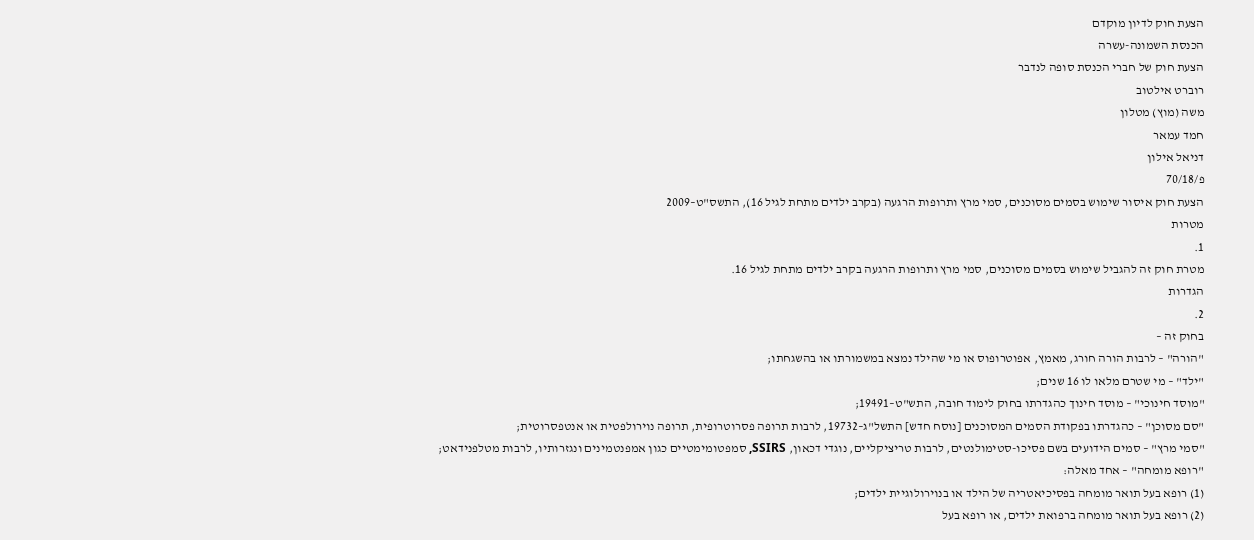הצעת חוק לדיון מוקדם
הכנסת השמונה-עשרה
הצעת חוק של חברי הכנסת סופה לנדבר
רוברט אילטוב
משה (מוץ) מטלון
חמד עמאר
דניאל אילון
פ/70/18
הצעת חוק איסור שימוש בסמים מסוכנים, סמי מרץ ותרופות הרגעה (בקרב ילדים מתחת לגיל 16), התשס"ט–2009
מטרות
1.
מטרת חוק זה להגביל שימוש בסמים מסוכנים, סמי מרץ ותרופות הרגעה בקרב ילדים מתחת לגיל 16.
הגדרות
2.
בחוק זה –
"הורה" – לרבות הורה חורג, מאמץ, אפוטרופוס או מי שהילד נמצא במשמורתו או בהשגחתו;
"ילד" – מי שטרם מלאו לו 16 שנים;
"מוסד חינוכי" – מוסד חינוך כהגדרתו בחוק לימוד חובה, התש"ט–19491;
"סם מסוכן" – כהגדרתו בפקודת הסמים המסוכנים [נוסח חדש] התשל"ג–19732, לרבות תרופה פסרוטרופית, תרופה נוירולפטית או אנטפסרוטית;
"סמי מרץ" – סמים הידועים בשם פסיכו-סטימולנטים, לרבות טריציקליים, נוגדי דכאון, SSIRS, סמפטומימטיים כגון אמפנטמינים ונגזרותיו, לרבות מטלפנידאט;
"רופא מומחה" – אחד מאלה:
(1) רופא בעל תואר מומחה בפסיכיאטריה של הילד או בנוירולוגיית ילדים;
(2) רופא בעל תואר מומחה ברפואת ילדים, או רופא בעל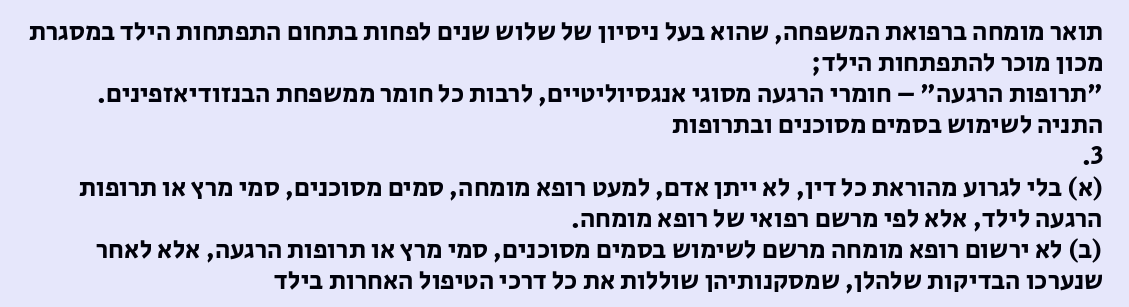תואר מומחה ברפואת המשפחה, שהוא בעל ניסיון של שלוש שנים לפחות בתחום התפתחות הילד במסגרת מכון מוכר להתפתחות הילד;
"תרופות הרגעה" – חומרי הרגעה מסוגי אנגסיוליטיים, לרבות כל חומר ממשפחת הבנזודיאזפינים.
התניה לשימוש בסמים מסוכנים ובתרופות
3.
(א) בלי לגרוע מהוראת כל דין, לא ייתן אדם, למעט רופא מומחה, סמים מסוכנים, סמי מרץ או תרופות הרגעה לילד, אלא לפי מרשם רפואי של רופא מומחה.
(ב) לא ירשום רופא מומחה מרשם לשימוש בסמים מסוכנים, סמי מרץ או תרופות הרגעה, אלא לאחר שנערכו הבדיקות שלהלן, שמסקנותיהן שוללות את כל דרכי הטיפול האחרות בילד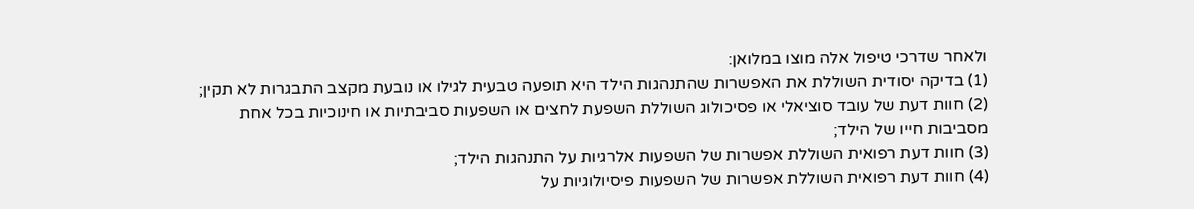ולאחר שדרכי טיפול אלה מוצו במלואן:
(1) בדיקה יסודית השוללת את האפשרות שהתנהגות הילד היא תופעה טבעית לגילו או נובעת מקצב התבגרות לא תקין;
(2) חוות דעת של עובד סוציאלי או פסיכולוג השוללת השפעת לחצים או השפעות סביבתיות או חינוכיות בכל אחת מסביבות חייו של הילד;
(3) חוות דעת רפואית השוללת אפשרות של השפעות אלרגיות על התנהגות הילד;
(4) חוות דעת רפואית השוללת אפשרות של השפעות פיסיולוגיות על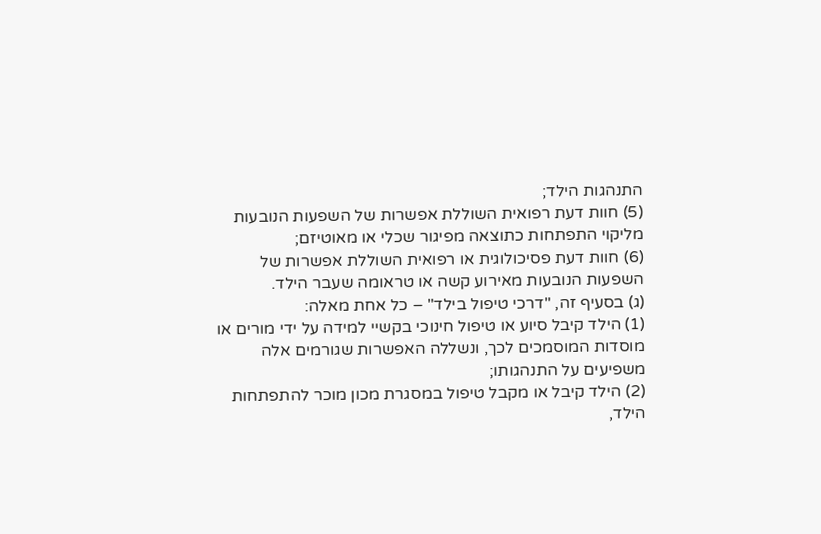התנהגות הילד;
(5) חוות דעת רפואית השוללת אפשרות של השפעות הנובעות מליקוי התפתחות כתוצאה מפיגור שכלי או מאוטיזם;
(6) חוות דעת פסיכולוגית או רפואית השוללת אפשרות של השפעות הנובעות מאירוע קשה או טראומה שעבר הילד.
(ג) בסעיף זה, "דרכי טיפול בילד" – כל אחת מאלה:
(1) הילד קיבל סיוע או טיפול חינוכי בקשיי למידה על ידי מורים או מוסדות המוסמכים לכך, ונשללה האפשרות שגורמים אלה משפיעים על התנהגותו;
(2) הילד קיבל או מקבל טיפול במסגרת מכון מוכר להתפתחות הילד,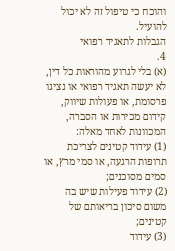והוכח כי טיפול זה לא יכול להועיל.
הגבלות לתאגיד רפואי
4.
(א) בלי לגרוע מהוראות כל דין, לא יעשה תאגיד רפואי או נציגו פרסומת, או פעולות שיווק, קידום מכירות או הסברה, המכוונות לאחד מאלה:
(1) עידוד קטינים לצריכת תרופות הרגעה, או סמי מרץ, או סמים מסוכנים;
(2) עידוד פעילות שיש בה משום סיכון בריאותם של קטינים;
(3) עידוד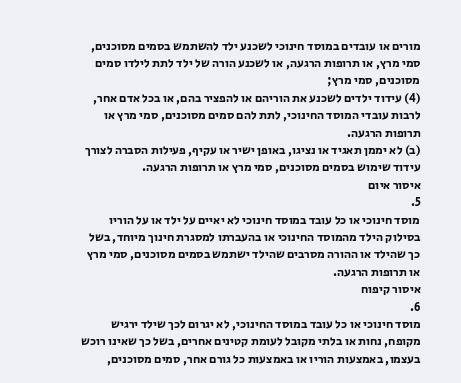מורים או עובדים במוסד חינוכי לשכנע ילד להשתמש בסמים מסוכנים, סמי מרץ, או תרופות הרגעה, או לשכנע הורה של ילד לתת לילדו סמים מסוכנים, סמי מרץ;
(4) עידוד ילדים לשכנע את הוריהם או להפציר בהם, או בכל אדם אחר, לרבות עובדי המוסד החינוכי, לתת להם סמים מסוכנים, סמי מרץ או תרופות הרגעה.
(ב) לא יממן תאגיד או נציגו, באופן ישיר או עקיף, פעילות הסברה לצורך עידוד שימוש בסמים מסוכנים, סמי מרץ או תרופות הרגעה.
איסור איום
5.
מוסד חינוכי או כל עובד במוסד חינוכי לא יאיים על ילד או על הוריו בסילוק הילד מהמוסד החינוכי או בהעברתו למסגרת חינוך מיוחד, בשל כך שהילד או ההורה מסרבים שהילד ישתמש בסמים מסוכנים, סמי מרץ או תרופות הרגעה.
איסור קיפוח
6.
מוסד חינוכי או כל עובד במוסד החינוכי, לא יגרום לכך שילד ירגיש מקופח, נחות או בלתי מקובל לעומת קטינים אחרים, בשל כך שאינו רוכש בעצמו, באמצעות הוריו או באמצעות כל גורם אחר, סמים מסוכנים,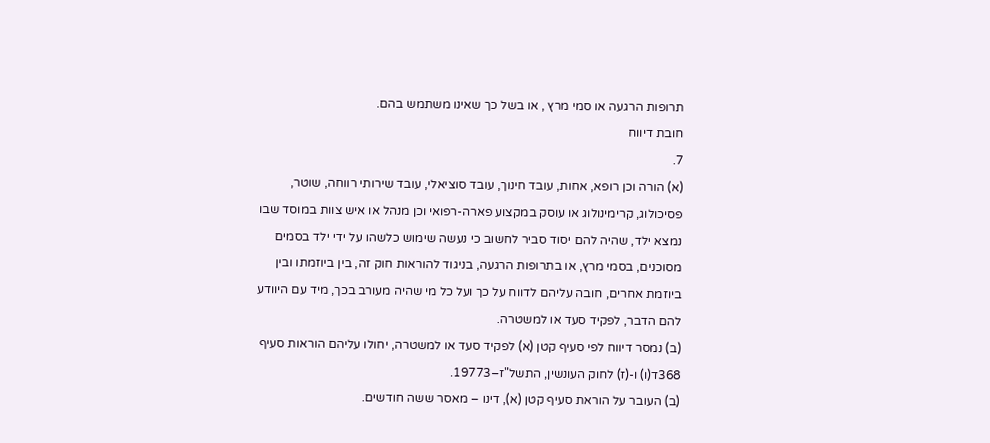תרופות הרגעה או סמי מרץ , או בשל כך שאינו משתמש בהם.
חובת דיווח
7.
(א) הורה וכן רופא, אחות, עובד חינוך, עובד סוציאלי, עובד שירותי רווחה, שוטר, פסיכולוג, קרימינולוג או עוסק במקצוע פארה-רפואי וכן מנהל או איש צוות במוסד שבו נמצא ילד, שהיה להם יסוד סביר לחשוב כי נעשה שימוש כלשהו על ידי ילד בסמים מסוכנים, בסמי מרץ, או בתרופות הרגעה, בניגוד להוראות חוק זה, בין ביוזמתו ובין ביוזמת אחרים, חובה עליהם לדווח על כך ועל כל מי שהיה מעורב בכך, מיד עם היוודע להם הדבר, לפקיד סעד או למשטרה.
(ב) נמסר דיווח לפי סעיף קטן (א) לפקיד סעד או למשטרה, יחולו עליהם הוראות סעיף 368ד(ו) ו-(ז) לחוק העונשין, התשל"ז–19773.
(ב) העובר על הוראת סעיף קטן (א), דינו – מאסר ששה חודשים.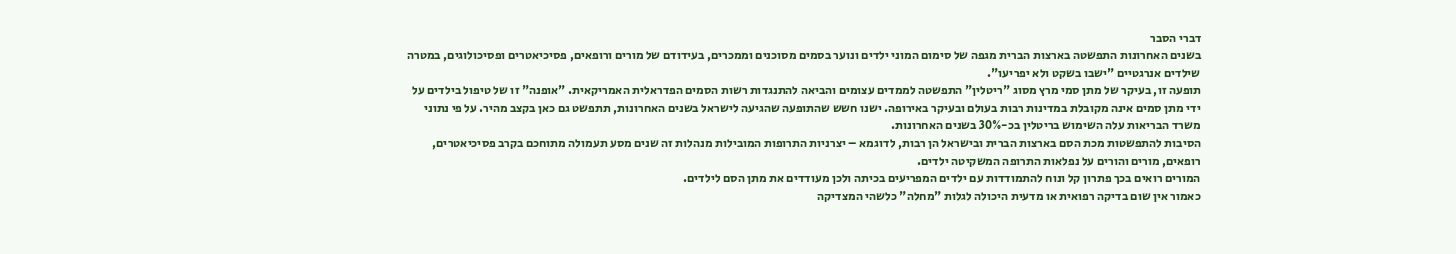דברי הסבר
בשנים האחרונות התפשטה בארצות הברית מגפה של סימום המוני ילדים ונוער בסמים מסוכנים וממכרים, בעידודם של מורים ורופאים, פסיכיאטרים ופסיכולוגים, במטרה שילדים אנרגטיים "ישבו בשקט ולא יפריעו".
תופעה זו, בעיקר של מתן סמי מרץ מסוג "ריטלין" התפשטה לממדים עצומים והביאה להתנגדות רשות הסמים הפדראלית האמריקאית. "אופנה" זו של טיפול בילדים על ידי מתן סמים אינה מקובלת במדינות רבות בעולם ובעיקר באירופה. ישנו חשש שהתופעה שהגיעה לישראל בשנים האחרונות, תתפשט גם כאן בקצב מהיר. על פי נתוני משרד הבריאות עלה השימוש בריטלין בכ-30% בשנים האחרונות.
הסיבות להתפשטות מכת הסם בארצות הברית ובישראל הן רבות, לדוגמא – יצרניות התרופות המובילות מנהלות זה שנים מסע תעמולה מתוחכם בקרב פסיכיאטרים, רופאים, מורים והורים על נפלאות התרופה המשקיטה ילדים.
המורים רואים בכך פתרון קל ונוח להתמודדות עם ילדים המפריעים בכיתה ולכן מעודדים את מתן הסם לילדים.
כאמור אין שום בדיקה רפואית או מדעית היכולה לגלות "מחלה" כלשהי המצדיקה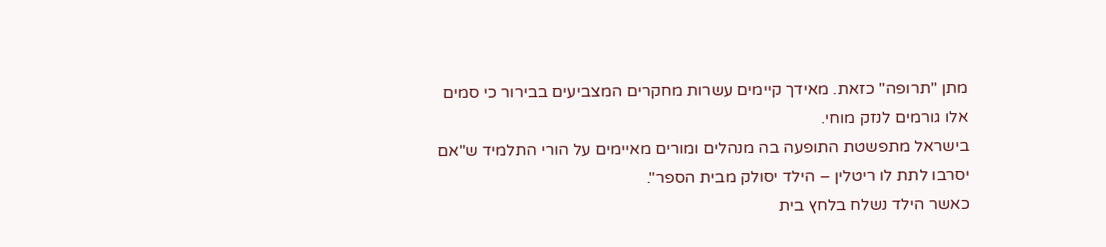מתן "תרופה" כזאת. מאידך קיימים עשרות מחקרים המצביעים בבירור כי סמים אלו גורמים לנזק מוחי.
בישראל מתפשטת התופעה בה מנהלים ומורים מאיימים על הורי התלמיד ש"אם יסרבו לתת לו ריטלין – הילד יסולק מבית הספר".
כאשר הילד נשלח בלחץ בית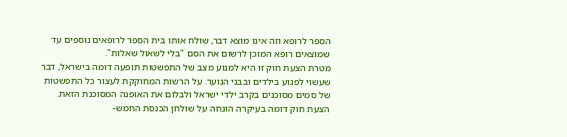הספר לרופא וזה אינו מוצא דבר, שולח אותו בית הספר לרופאים נוספים עד שמוצאים רופא המוכן לרשום את הסם "בלי לשאול שאלות".
מטרת הצעת חוק זו היא למנוע מצב של התפשטות תופעה דומה בישראל, דבר שעשוי לפגוע בילדים ובבני הנוער. על הרשות המחוקקת לעצור כל התפשטות של סמים מסוכנים בקרב ילדי ישראל ולבלום את האופנה המסוכנת הזאת.
הצעת חוק דומה בעיקרה הונחה על שולחן הכנסת החמש-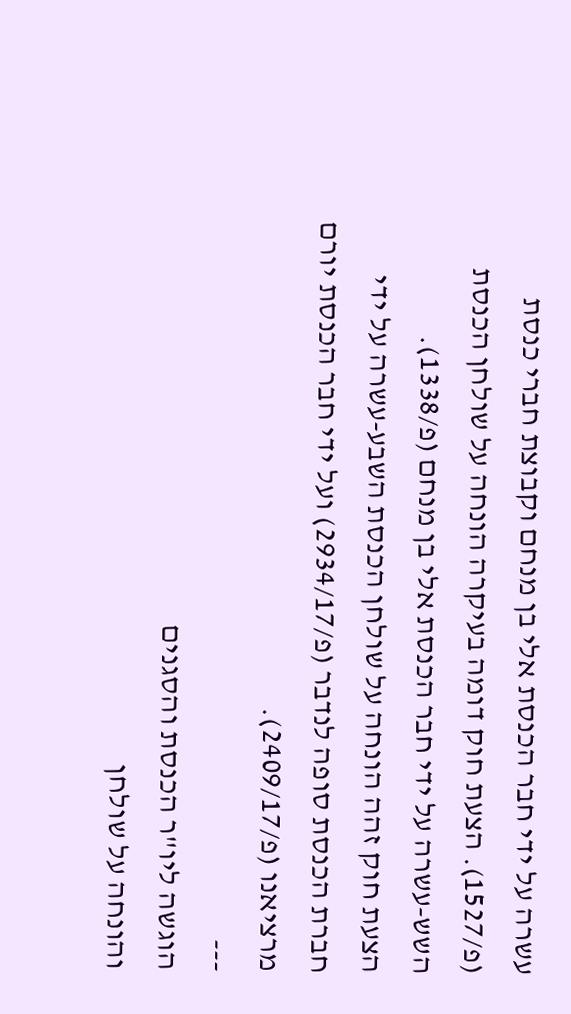עשרה על ידי חבר הכנסת אלי בן מנחם וקבוצת חברי כנסת (פ/1527). הצעת חוק דומה בעיקרה הונחה על שולחן הכנסת השש-עשרה על ידי חבר הכנסת אלי בן מנחם (פ/1338).
הצעת חוק זהה הונחה על שולחן הכנסת השבע-עשרה על ידי חברת הכנסת סופה לנדבר (פ/2934/17) ועל ידי חבר הכנסת יורם מרציאנו (פ/2409/17).
---
הוגשה ליו"ר הכנסת והסגנים
והונחה על שולחן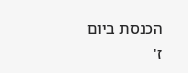הכנסת ביום
ז'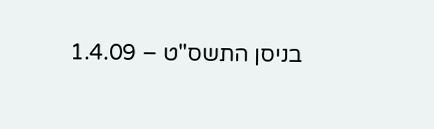בניסן התשס"ט – 1.4.09